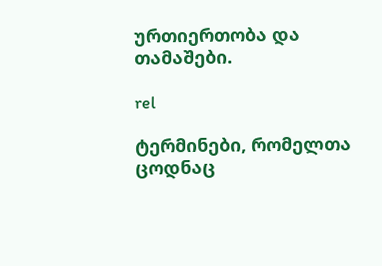ურთიერთობა და თამაშები.

rel

ტერმინები, რომელთა ცოდნაც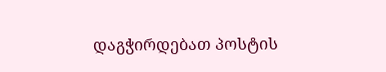დაგჭირდებათ პოსტის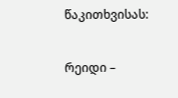წაკითხვისას:

რეიდი –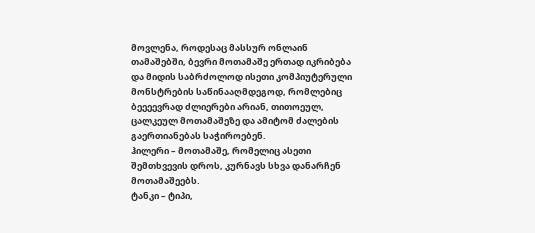მოვლენა, როდესაც მასსურ ონლაინ თამაშებში, ბევრი მოთამაშე ერთად იკრიბება და მიდის საბრძოლოდ ისეთი კომპიუტერული მონსტრების საწინააღმდეგოდ, რომლებიც ბეეეევრად ძლიერები არიან, თითოეულ, ცალკეულ მოთამაშეზე და ამიტომ ძალების გაერთიანებას საჭიროებენ.
ჰილერი – მოთამაშე, რომელიც ასეთი შემთხვევის დროს, კურნავს სხვა დანარჩენ მოთამაშეებს.
ტანკი – ტიპი,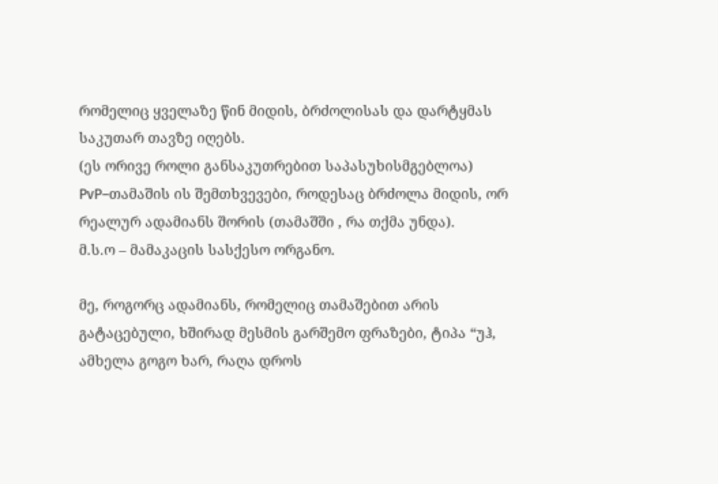რომელიც ყველაზე წინ მიდის, ბრძოლისას და დარტყმას საკუთარ თავზე იღებს.
(ეს ორივე როლი განსაკუთრებით საპასუხისმგებლოა)
PvP–თამაშის ის შემთხვევები, როდესაც ბრძოლა მიდის, ორ რეალურ ადამიანს შორის (თამაშში , რა თქმა უნდა).
მ.ს.ო – მამაკაცის სასქესო ორგანო.

მე, როგორც ადამიანს, რომელიც თამაშებით არის გატაცებული, ხშირად მესმის გარშემო ფრაზები, ტიპა “უჰ, ამხელა გოგო ხარ, რაღა დროს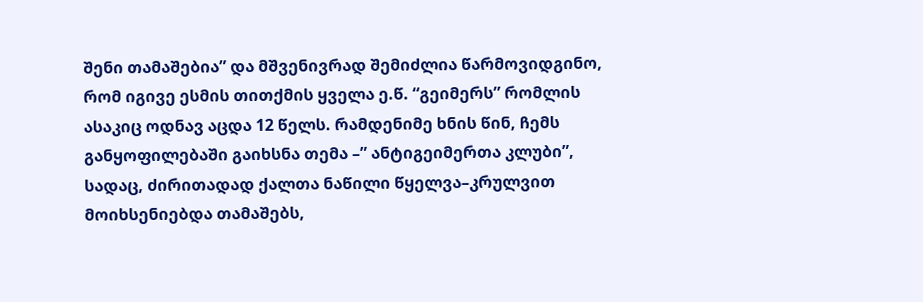შენი თამაშებია” და მშვენივრად შემიძლია წარმოვიდგინო, რომ იგივე ესმის თითქმის ყველა ე.წ. “გეიმერს” რომლის ასაკიც ოდნავ აცდა 12 წელს. რამდენიმე ხნის წინ, ჩემს განყოფილებაში გაიხსნა თემა –” ანტიგეიმერთა კლუბი”, სადაც, ძირითადად ქალთა ნაწილი წყელვა–კრულვით მოიხსენიებდა თამაშებს,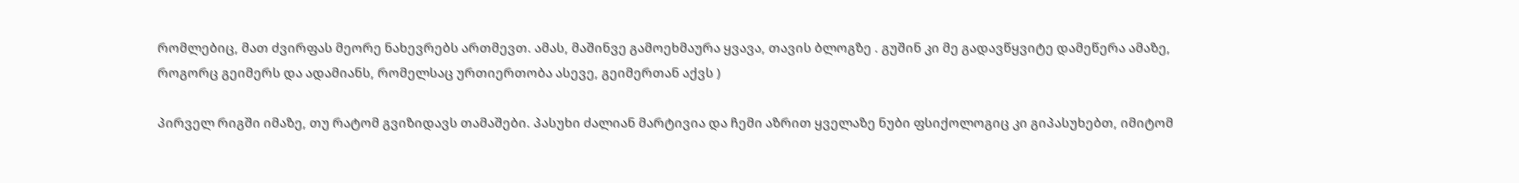რომლებიც, მათ ძვირფას მეორე ნახევრებს ართმევთ. ამას, მაშინვე გამოეხმაურა ყვავა, თავის ბლოგზე . გუშინ კი მე გადავწყვიტე დამეწერა ამაზე, როგორც გეიმერს და ადამიანს, რომელსაც ურთიერთობა ასევე, გეიმერთან აქვს )

პირველ რიგში იმაზე, თუ რატომ გვიზიდავს თამაშები. პასუხი ძალიან მარტივია და ჩემი აზრით ყველაზე ნუბი ფსიქოლოგიც კი გიპასუხებთ, იმიტომ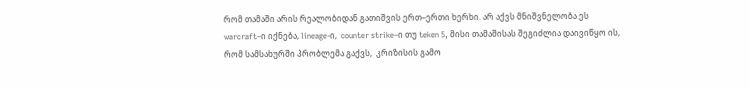რომ თამაში არის რეალობიდან გათიშვის ერთ–ერთი ხერხი. არ აქვს მნიშვნელობა ეს warcraft–ი იქნება, lineage-ი,  counter strike–ი თუ teken 5, მისი თამაშისას შეგიძლია დაივიწყო ის, რომ სამსახურში პრობლემა გაქვს,  კრიზისის გამო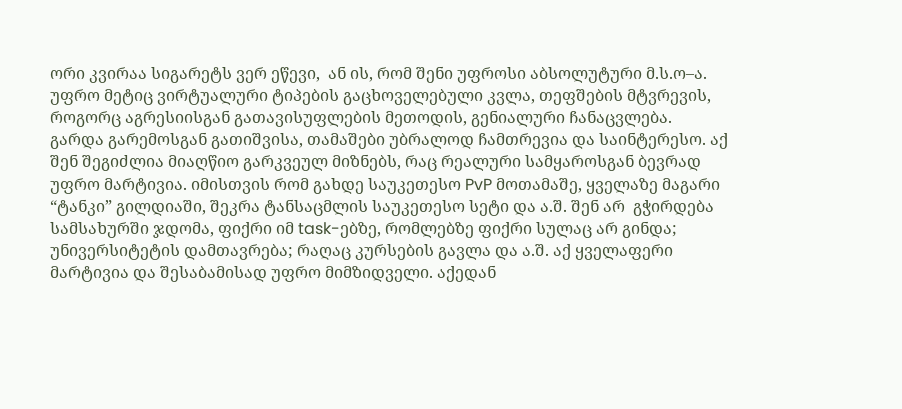ორი კვირაა სიგარეტს ვერ ეწევი,  ან ის, რომ შენი უფროსი აბსოლუტური მ.ს.ო–ა. უფრო მეტიც ვირტუალური ტიპების გაცხოველებული კვლა, თეფშების მტვრევის, როგორც აგრესიისგან გათავისუფლების მეთოდის, გენიალური ჩანაცვლება.
გარდა გარემოსგან გათიშვისა, თამაშები უბრალოდ ჩამთრევია და საინტერესო. აქ შენ შეგიძლია მიაღწიო გარკვეულ მიზნებს, რაც რეალური სამყაროსგან ბევრად უფრო მარტივია. იმისთვის რომ გახდე საუკეთესო PvP მოთამაშე, ყველაზე მაგარი “ტანკი” გილდიაში, შეკრა ტანსაცმლის საუკეთესო სეტი და ა.შ. შენ არ  გჭირდება სამსახურში ჯდომა, ფიქრი იმ task-ებზე, რომლებზე ფიქრი სულაც არ გინდა; უნივერსიტეტის დამთავრება; რაღაც კურსების გავლა და ა.შ. აქ ყველაფერი მარტივია და შესაბამისად უფრო მიმზიდველი. აქედან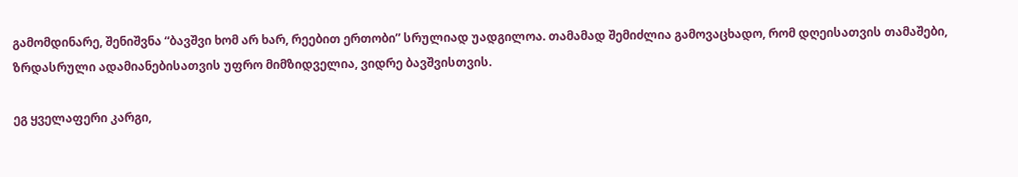გამომდინარე, შენიშვნა “ბავშვი ხომ არ ხარ, რეებით ერთობი” სრულიად უადგილოა. თამამად შემიძლია გამოვაცხადო, რომ დღეისათვის თამაშები, ზრდასრული ადამიანებისათვის უფრო მიმზიდველია, ვიდრე ბავშვისთვის.

ეგ ყველაფერი კარგი,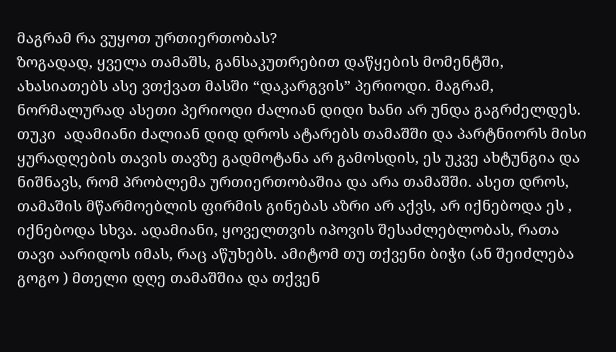მაგრამ რა ვუყოთ ურთიერთობას?
ზოგადად, ყველა თამაშს, განსაკუთრებით დაწყების მომენტში, ახასიათებს ასე ვთქვათ მასში “დაკარგვის” პერიოდი. მაგრამ, ნორმალურად ასეთი პერიოდი ძალიან დიდი ხანი არ უნდა გაგრძელდეს. თუკი  ადამიანი ძალიან დიდ დროს ატარებს თამაშში და პარტნიორს მისი ყურადღების თავის თავზე გადმოტანა არ გამოსდის, ეს უკვე ახტუნგია და ნიშნავს, რომ პრობლემა ურთიერთობაშია და არა თამაშში. ასეთ დროს,  თამაშის მწარმოებლის ფირმის გინებას აზრი არ აქვს, არ იქნებოდა ეს , იქნებოდა სხვა. ადამიანი, ყოველთვის იპოვის შესაძლებლობას, რათა თავი აარიდოს იმას, რაც აწუხებს. ამიტომ თუ თქვენი ბიჭი (ან შეიძლება გოგო ) მთელი დღე თამაშშია და თქვენ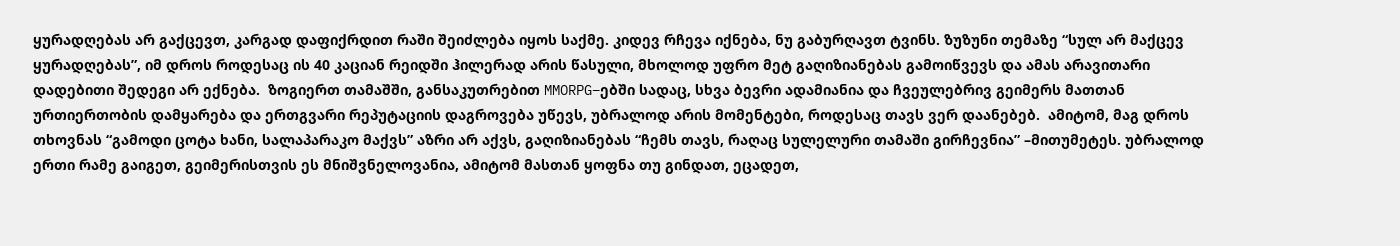ყურადღებას არ გაქცევთ, კარგად დაფიქრდით რაში შეიძლება იყოს საქმე. კიდევ რჩევა იქნება, ნუ გაბურღავთ ტვინს. ზუზუნი თემაზე “სულ არ მაქცევ ყურადღებას”, იმ დროს როდესაც ის 40 კაციან რეიდში ჰილერად არის წასული, მხოლოდ უფრო მეტ გაღიზიანებას გამოიწვევს და ამას არავითარი დადებითი შედეგი არ ექნება.  ზოგიერთ თამაშში, განსაკუთრებით MMORPG–ებში სადაც, სხვა ბევრი ადამიანია და ჩვეულებრივ გეიმერს მათთან ურთიერთობის დამყარება და ერთგვარი რეპუტაციის დაგროვება უწევს, უბრალოდ არის მომენტები, როდესაც თავს ვერ დაანებებ.  ამიტომ, მაგ დროს თხოვნას “გამოდი ცოტა ხანი, სალაპარაკო მაქვს” აზრი არ აქვს, გაღიზიანებას “ჩემს თავს, რაღაც სულელური თამაში გირჩევნია” –მითუმეტეს. უბრალოდ ერთი რამე გაიგეთ, გეიმერისთვის ეს მნიშვნელოვანია, ამიტომ მასთან ყოფნა თუ გინდათ, ეცადეთ,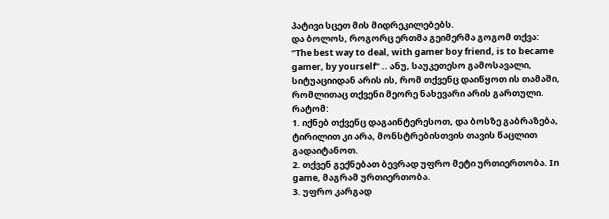პატივი სცეთ მის მიდრეკილებებს.
და ბოლოს, როგორც ერთმა გეიმერმა გოგომ თქვა:
“The best way to deal, with gamer boy friend, is to became gamer, by yourself” .. ანუ, საუკეთესო გამოსავალი, სიტუაციიდან არის ის, რომ თქვენც დაიწყოთ ის თამაში, რომლითაც თქვენი მეორე ნახევარი არის გართული.
რატომ:
1. იქნებ თქვენც დაგაინტერესოთ, და ბოსზე გაბრაზება, ტირილით კი არა, მონსტრებისთვის თავის წაცლით გადაიტანოთ.
2. თქვენ გექნებათ ბევრად უფრო მეტი ურთიერთობა. In game, მაგრამ ურთიერთობა.
3. უფრო კარგად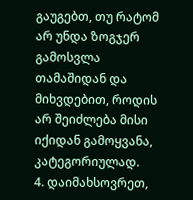გაუგებთ, თუ რატომ არ უნდა ზოგჯერ გამოსვლა თამაშიდან და მიხვდებით, როდის არ შეიძლება მისი იქიდან გამოყვანა, კატეგორიულად.
4. დაიმახსოვრეთ,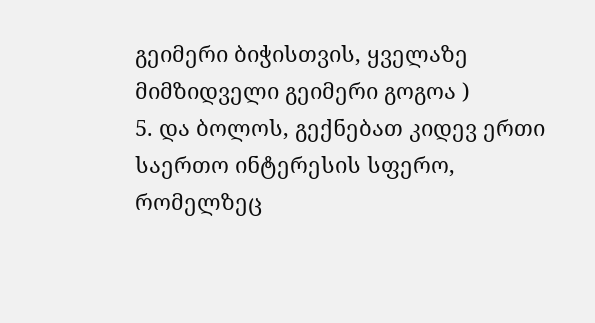გეიმერი ბიჭისთვის, ყველაზე მიმზიდველი გეიმერი გოგოა )
5. და ბოლოს, გექნებათ კიდევ ერთი საერთო ინტერესის სფერო, რომელზეც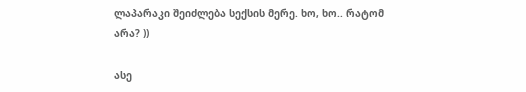ლაპარაკი შეიძლება სექსის მერე. ხო, ხო.. რატომ არა? ))

ასე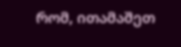რომ, ითამაშეთ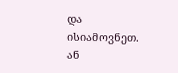და ისიამოვნეთ. ან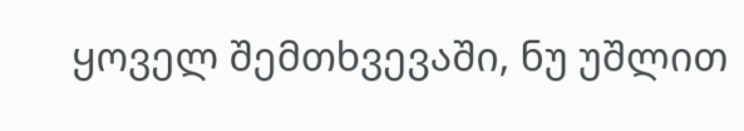ყოველ შემთხვევაში, ნუ უშლით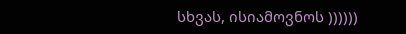სხვას, ისიამოვნოს ))))))